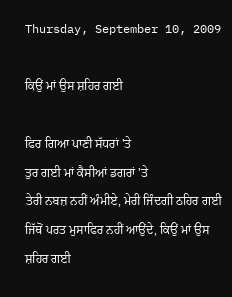Thursday, September 10, 2009

ਕਿਉਂ ਮਾਂ ਉਸ ਸ਼ਹਿਰ ਗਈ

ਫਿਰ ਗਿਆ ਪਾਣੀ ਸੱਧਰਾਂ 'ਤੇ
ਤੁਰ ਗਈ ਮਾਂ ਕੈਸੀਆਂ ਡਗਰਾਂ 'ਤੇ
ਤੇਰੀ ਨਬਜ਼ ਨਹੀਂ ਅੰਮੀਏ, ਮੇਰੀ ਜਿੰਦਗੀ ਠਹਿਰ ਗਈ
ਜਿੱਥੋਂ ਪਰਤ ਮੁਸਾਫਿਰ ਨਹੀਂ ਆਉਂਦੇ, ਕਿਉਂ ਮਾਂ ਉਸ ਸ਼ਹਿਰ ਗਈ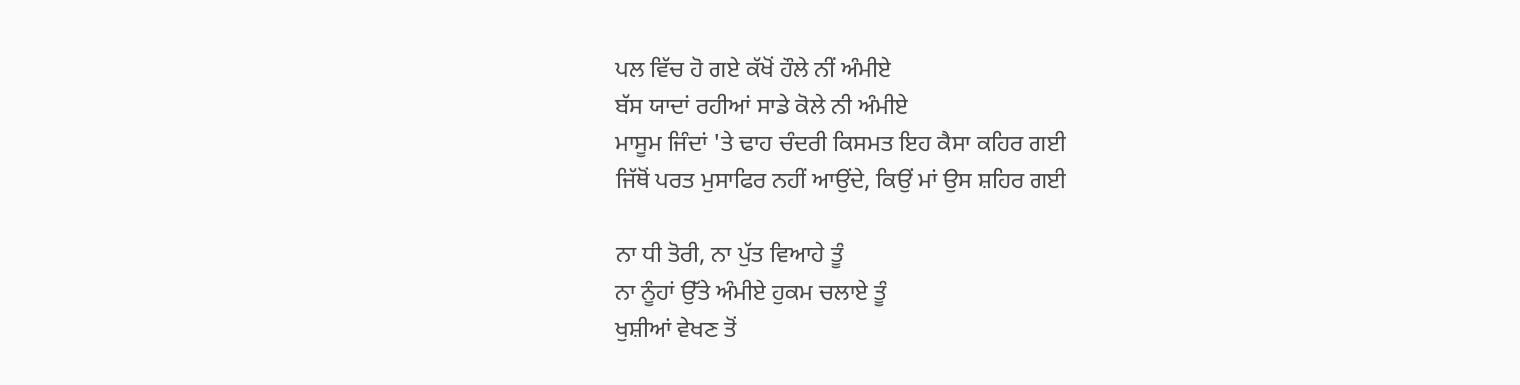ਪਲ ਵਿੱਚ ਹੋ ਗਏ ਕੱਖੋਂ ਹੌਲੇ ਨੀਂ ਅੰਮੀਏ
ਬੱਸ ਯਾਦਾਂ ਰਹੀਆਂ ਸਾਡੇ ਕੋਲੇ ਨੀ ਅੰਮੀਏ
ਮਾਸੂਮ ਜਿੰਦਾਂ 'ਤੇ ਢਾਹ ਚੰਦਰੀ ਕਿਸਮਤ ਇਹ ਕੈਸਾ ਕਹਿਰ ਗਈ
ਜਿੱਥੋਂ ਪਰਤ ਮੁਸਾਫਿਰ ਨਹੀਂ ਆਉਂਦੇ, ਕਿਉਂ ਮਾਂ ਉਸ ਸ਼ਹਿਰ ਗਈ

ਨਾ ਧੀ ਤੋਰੀ, ਨਾ ਪੁੱਤ ਵਿਆਹੇ ਤੂੰ
ਨਾ ਨੂੰਹਾਂ ਉੱਤੇ ਅੰਮੀਏ ਹੁਕਮ ਚਲਾਏ ਤੂੰ
ਖੁਸ਼ੀਆਂ ਵੇਖਣ ਤੋਂ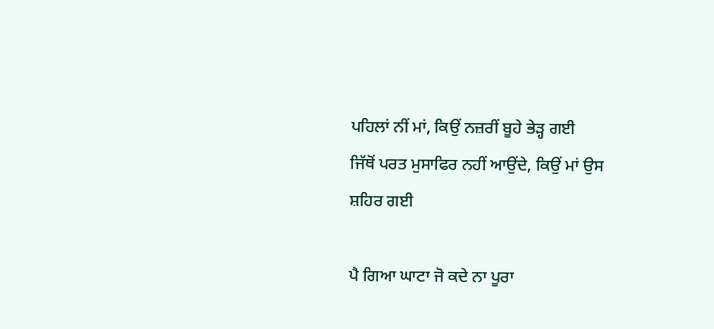ਪਹਿਲਾਂ ਨੀਂ ਮਾਂ, ਕਿਉਂ ਨਜ਼ਰੀਂ ਬੂਹੇ ਭੇੜ੍ਹ ਗਈ
ਜਿੱਥੋਂ ਪਰਤ ਮੁਸਾਫਿਰ ਨਹੀਂ ਆਉਂਦੇ, ਕਿਉਂ ਮਾਂ ਉਸ ਸ਼ਹਿਰ ਗਈ

ਪੈ ਗਿਆ ਘਾਟਾ ਜੋ ਕਦੇ ਨਾ ਪੂਰਾ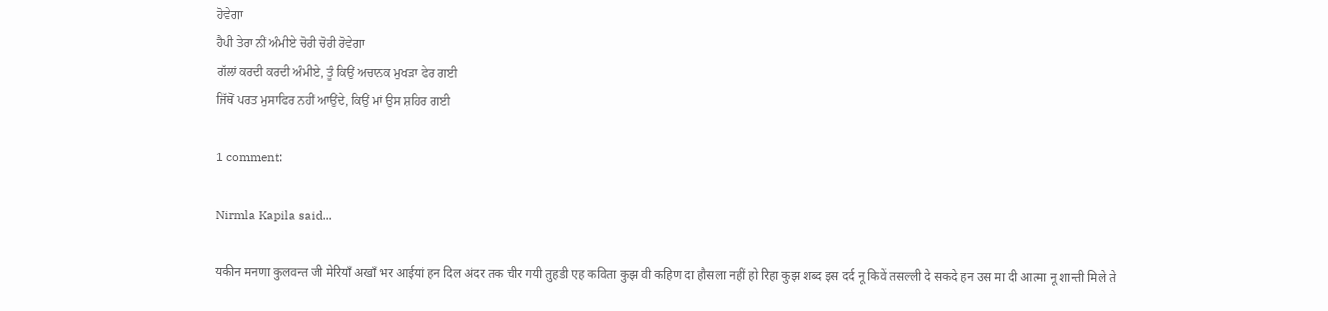ਹੋਵੇਗਾ
ਹੈਪੀ ਤੇਰਾ ਨੀਂ ਅੰਮੀਏ ਚੋਰੀ ਚੋਰੀ ਰੋਵੇਗਾ
ਗੱਲਾਂ ਕਰਦੀ ਕਰਦੀ ਅੰਮੀਏ, ਤੂੰ ਕਿਉਂ ਅਚਾਨਕ ਮੁਖੜਾ ਫੇਰ ਗਈ
ਜਿੱਥੋਂ ਪਰਤ ਮੁਸਾਫਿਰ ਨਹੀਂ ਆਉਂਦੇ, ਕਿਉਂ ਮਾਂ ਉਸ ਸ਼ਹਿਰ ਗਈ

1 comment:

Nirmla Kapila said...

यकीन मनणा कुलवन्त जी मेरियाँ अखाँ भर आईयां हन दिल अंदर तक चीर गयी तुहडी एह कविता कुझ वी कहिण दा हौसला नहीं हो रिहा कुझ शब्द इस दर्द नू किवें तसल्ली दे सकदे हन उस मा दी आत्मा नू शान्ती मिले ते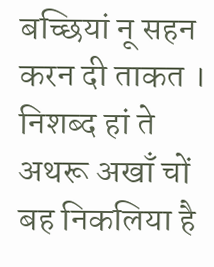बच्छियां नू सहन करन दी ताकत । निशब्द हां ते अथरू अखाँ चों बह निकलिया है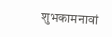शुभकामनावां